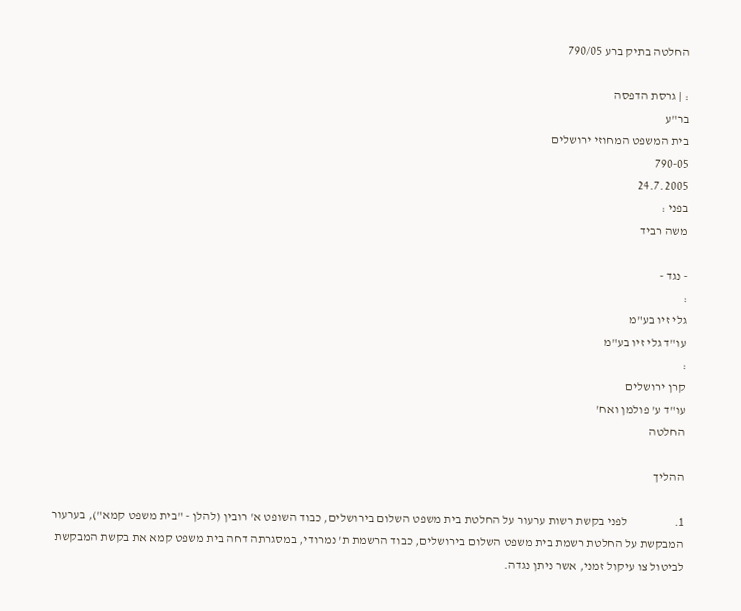החלטה בתיק ברע 790/05

: | גרסת הדפסה
בר"ע
בית המשפט המחוזי ירושלים
790-05
24.7.2005
בפני :
משה רביד

- נגד -
:
גלי זיו בע"מ
עו"ד גלי זיו בע"מ
:
קרן ירושלים
עו"ד ע' פולמן ואח'
החלטה

ההליך

1.                   לפני בקשת רשות ערעור על החלטת בית משפט השלום בירושלים, כבוד השופט א' רובין (להלן - "בית משפט קמא"), בערעור המבקשת על החלטת רשמת בית משפט השלום בירושלים, כבוד הרשמת ת' נמרודי, במסגרתה דחה בית משפט קמא את בקשת המבקשת לביטול צו עיקול זמני, אשר ניתן נגדה.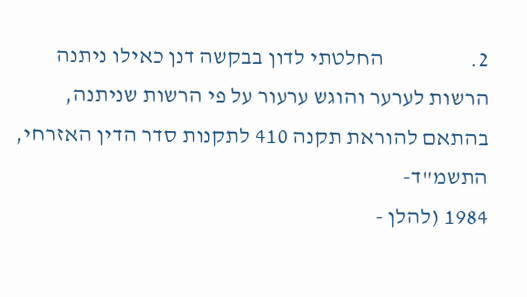2.                   החלטתי לדון בבקשה דנן כאילו ניתנה הרשות לערער והוגש ערעור על פי הרשות שניתנה, בהתאם להוראת תקנה 410 לתקנות סדר הדין האזרחי, התשמ"ד-
1984 (להלן -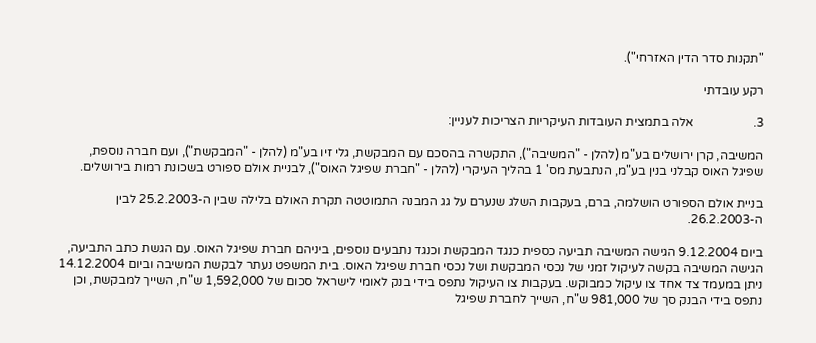"תקנות סדר הדין האזרחי").

רקע עובדתי

3.                   אלה בתמצית העובדות העיקריות הצריכות לעניין:

המשיבה, קרן ירושלים בע"מ (להלן - "המשיבה"), התקשרה בהסכם עם המבקשת, גלי זיו בע"מ (להלן - "המבקשת"), ועם חברה נוספת, שפיגל האוס קבלני בנין בע"מ, הנתבעת מס' 1 בהליך העיקרי (להלן - "חברת שפיגל האוס"), לבניית אולם ספורט בשכונת רמות בירושלים.

בניית אולם הספורט הושלמה, ברם, בעקבות השלג שנערם על גג המבנה התמוטטה תקרת האולם בלילה שבין ה-25.2.2003 לבין ה-26.2.2003.

ביום 9.12.2004 הגישה המשיבה תביעה כספית כנגד המבקשת וכנגד נתבעים נוספים, ביניהם חברת שפיגל האוס. עם הגשת כתב התביעה, הגישה המשיבה בקשה לעיקול זמני של נכסי המבקשת ושל נכסי חברת שפיגל האוס. בית המשפט נעתר לבקשת המשיבה וביום 14.12.2004 ניתן במעמד צד אחד צו עיקול כמבוקש. בעקבות צו העיקול נתפס בידי בנק לאומי לישראל סכום של 1,592,000 ש"ח, השייך למבקשת, וכן נתפס בידי הבנק סך של 981,000 ש"ח, השייך לחברת שפיגל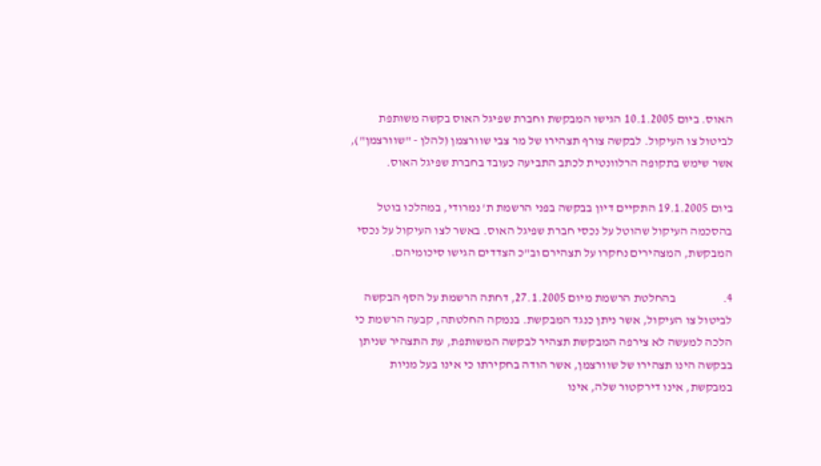האוס. ביום 10.1.2005 הגישו המבקשת וחברת שפיגל האוס בקשה משותפת לביטול צו העיקול. לבקשה צורף תצהירו של מר צבי שוורצמן (להלן - "שוורצמן"), אשר שימש בתקופה הרלוונטית לכתב התביעה כעובד בחברת שפיגל האוס.

ביום 19.1.2005 התקיים דיון בבקשה בפני הרשמת ת' נמרודי, במהלכו בוטל בהסכמה העיקול שהוטל על נכסי חברת שפיגל האוס. באשר לצו העיקול על נכסי המבקשת, המצהירים נחקרו על תצהירם וב"כ הצדדים הגישו סיכומיהם.

4.                   בהחלטת הרשמת מיום 27.1.2005, דחתה הרשמת על הסף הבקשה לביטול צו העיקול, אשר ניתן כנגד המבקשת. בנמקה החלטתה, קבעה הרשמת כי הלכה למעשה לא צירפה המבקשת תצהיר לבקשה המשותפת, עת התצהיר שניתן בבקשה הינו תצהירו של שוורצמן, אשר הודה בחקירתו כי אינו בעל מניות במבקשת, אינו דירקטור שלה, אינו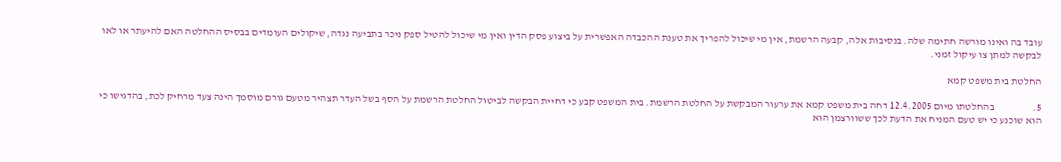עובד בה ואינו מורשה חתימה שלה. בנסיבות אלה, קבעה הרשמת, אין מי שיכול להפריך את טענת ההכבדה האפשרית על ביצוע פסק הדין ואין מי שיכול להטיל ספק ניכר בתביעה נגדה, שיקולים העומדים בבסיס ההחלטה האם להיעתר או לאו לבקשה למתן צו עיקול זמני.

החלטת בית משפט קמא

5.                   בהחלטתו מיום 12.4.2005 דחה בית משפט קמא את ערעור המבקשת על החלטת הרשמת. בית המשפט קבע כי דחיית הבקשה לביטול החלטת הרשמת על הסף בשל העדר תצהיר מטעם גורם מוסמך הינה צעד מרחיק לכת, בהדגישו כי הוא שוכנע כי יש טעם המניח את הדעת לכך ששוורצמן הוא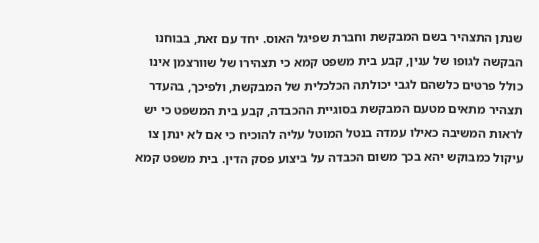שנתן התצהיר בשם המבקשת וחברת שפיגל האוס. יחד עם זאת, בבוחנו הבקשה לגופו של ענין, קבע בית משפט קמא כי תצהירו של שוורצמן אינו כולל פרטים כלשהם לגבי יכולתה הכלכלית של המבקשת, ולפיכך, בהעדר תצהיר מתאים מטעם המבקשת בסוגיית ההכבדה, קבע בית המשפט כי יש לראות המשיבה כאילו עמדה בנטל המוטל עליה להוכיח כי אם לא ינתן צו עיקול כמבוקש יהא בכך משום הכבדה על ביצוע פסק הדין. בית משפט קמא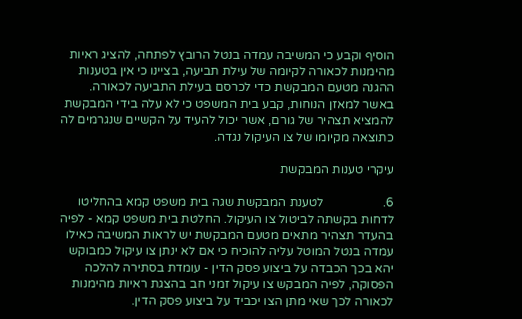הוסיף וקבע כי המשיבה עמדה בנטל הרובץ לפתחה, להציג ראיות מהימנות לכאורה לקיומה של עילת תביעה, בציינו כי אין בטענות ההגנה מטעם המבקשת כדי לכרסם בעילת התביעה לכאורה. באשר למאזן הנוחות, קבע בית המשפט כי לא עלה בידי המבקשת להמציא תצהיר של גורם, אשר יכול להעיד על הקשיים שנגרמים לה כתוצאה מקיומו של צו העיקול נגדה.

עיקרי טענות המבקשת

6.                   לטענת המבקשת שגה בית משפט קמא בהחליטו לדחות בקשתה לביטול צו העיקול. החלטת בית משפט קמא - לפיה בהעדר תצהיר מתאים מטעם המבקשת יש לראות המשיבה כאילו עמדה בנטל המוטל עליה להוכיח כי אם לא ינתן צו עיקול כמבוקש יהא בכך הכבדה על ביצוע פסק הדין - עומדת בסתירה להלכה הפסוקה, לפיה המבקש צו עיקול זמני חב בהצגת ראיות מהימנות לכאורה לכך שאי מתן הצו יכביד על ביצוע פסק הדין.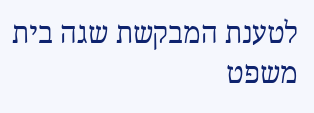לטענת המבקשת שגה בית משפט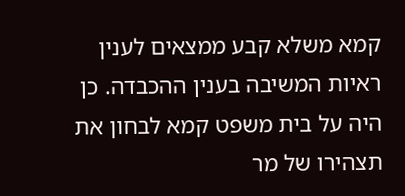קמא משלא קבע ממצאים לענין ראיות המשיבה בענין ההכבדה. כן היה על בית משפט קמא לבחון את תצהירו של מר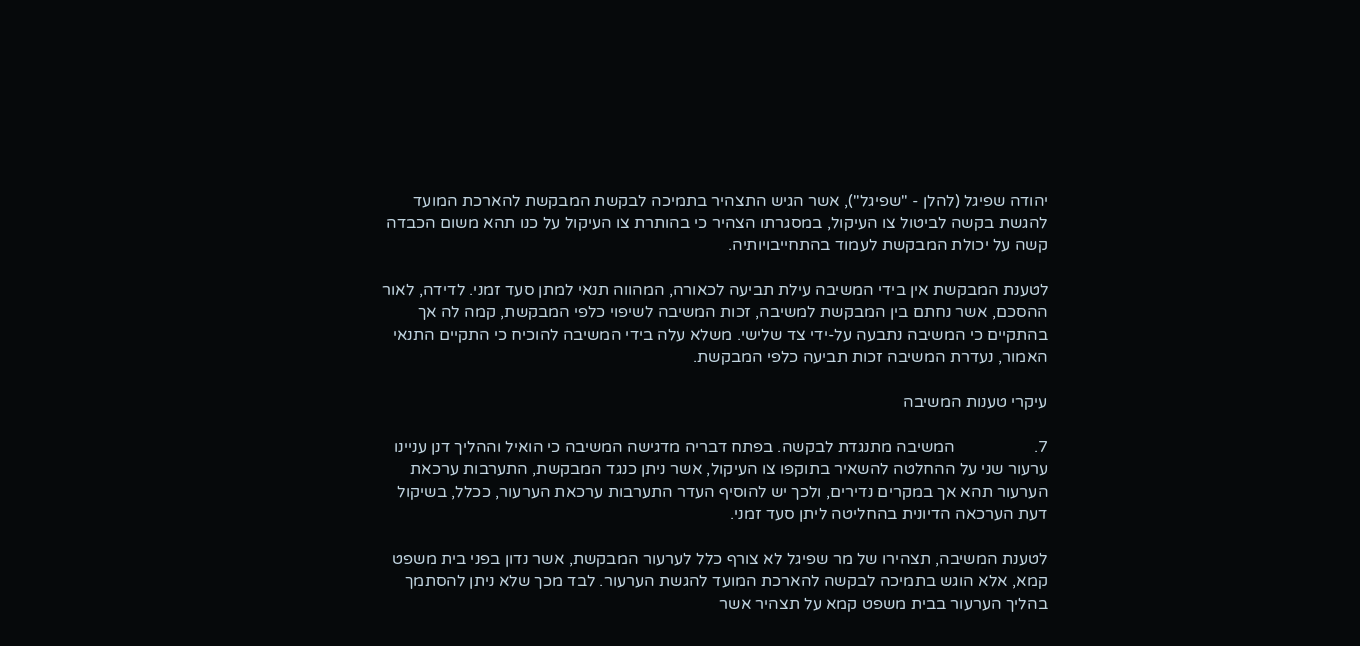יהודה שפיגל (להלן - "שפיגל"), אשר הגיש התצהיר בתמיכה לבקשת המבקשת להארכת המועד להגשת בקשה לביטול צו העיקול, במסגרתו הצהיר כי בהותרת צו העיקול על כנו תהא משום הכבדה קשה על יכולת המבקשת לעמוד בהתחייבויותיה.

לטענת המבקשת אין בידי המשיבה עילת תביעה לכאורה, המהווה תנאי למתן סעד זמני. לדידה, לאור ההסכם, אשר נחתם בין המבקשת למשיבה, זכות המשיבה לשיפוי כלפי המבקשת, קמה לה אך בהתקיים כי המשיבה נתבעה על-ידי צד שלישי. משלא עלה בידי המשיבה להוכיח כי התקיים התנאי האמור, נעדרת המשיבה זכות תביעה כלפי המבקשת.

עיקרי טענות המשיבה

7.                   המשיבה מתנגדת לבקשה. בפתח דבריה מדגישה המשיבה כי הואיל וההליך דנן עניינו ערעור שני על ההחלטה להשאיר בתוקפו צו העיקול, אשר ניתן כנגד המבקשת, התערבות ערכאת הערעור תהא אך במקרים נדירים, ולכך יש להוסיף העדר התערבות ערכאת הערעור, ככלל, בשיקול דעת הערכאה הדיונית בהחליטה ליתן סעד זמני.

לטענת המשיבה, תצהירו של מר שפיגל לא צורף כלל לערעור המבקשת, אשר נדון בפני בית משפט קמא, אלא הוגש בתמיכה לבקשה להארכת המועד להגשת הערעור. לבד מכך שלא ניתן להסתמך בהליך הערעור בבית משפט קמא על תצהיר אשר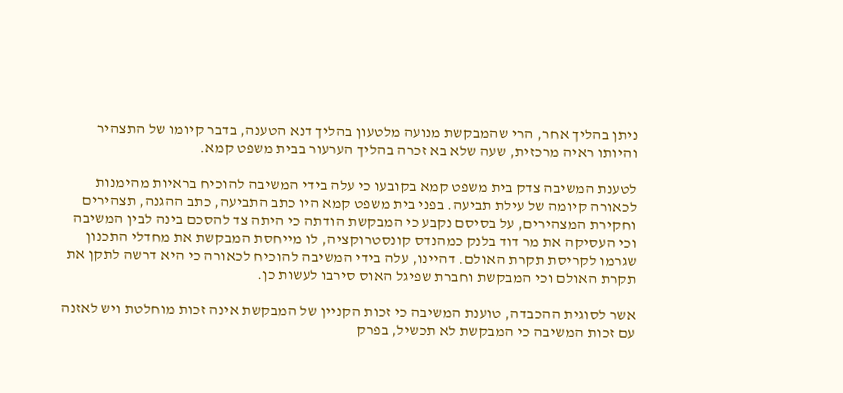ניתן בהליך אחר, הרי שהמבקשת מנועה מלטעון בהליך דנא הטענה, בדבר קיומו של התצהיר והיותו ראיה מרכזית, שעה שלא בא זכרה בהליך הערעור בבית משפט קמא.

לטענת המשיבה צדק בית משפט קמא בקובעו כי עלה בידי המשיבה להוכיח בראיות מהימנות לכאורה קיומה של עילת תביעה. בפני בית משפט קמא היו כתב התביעה, כתב ההגנה, תצהירים וחקירת המצהירים, על בסיסם נקבע כי המבקשת הודתה כי היתה צד להסכם בינה לבין המשיבה וכי העסיקה את מר דוד בלנק כמהנדס קונסטרוקציה, לו מייחסת המבקשת את מחדלי התכנון שגרמו לקריסת תקרת האולם. דהיינו, עלה בידי המשיבה להוכיח לכאורה כי היא דרשה לתקן את תקרת האולם וכי המבקשת וחברת שפיגל האוס סירבו לעשות כן.

אשר לסוגית ההכבדה, טוענת המשיבה כי זכות הקניין של המבקשת אינה זכות מוחלטת ויש לאזנה עם זכות המשיבה כי המבקשת לא תכשיל, בפרק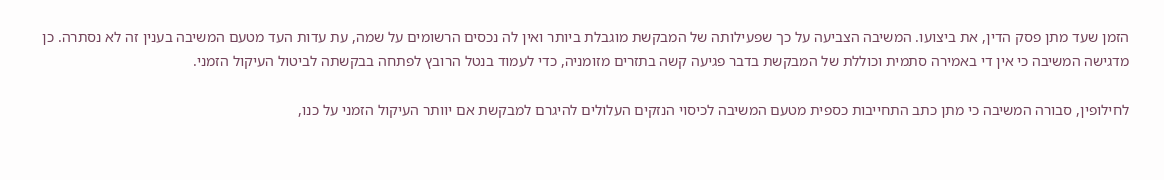הזמן שעד מתן פסק הדין, את ביצועו. המשיבה הצביעה על כך שפעילותה של המבקשת מוגבלת ביותר ואין לה נכסים הרשומים על שמה, עת עדות העד מטעם המשיבה בענין זה לא נסתרה. כן מדגישה המשיבה כי אין די באמירה סתמית וכוללת של המבקשת בדבר פגיעה קשה בתזרים מזומניה, כדי לעמוד בנטל הרובץ לפתחה בבקשתה לביטול העיקול הזמני.

לחילופין, סבורה המשיבה כי מתן כתב התחייבות כספית מטעם המשיבה לכיסוי הנזקים העלולים להיגרם למבקשת אם יוותר העיקול הזמני על כנו,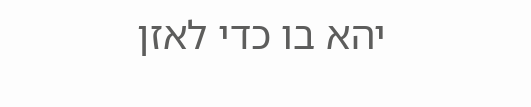יהא בו כדי לאזן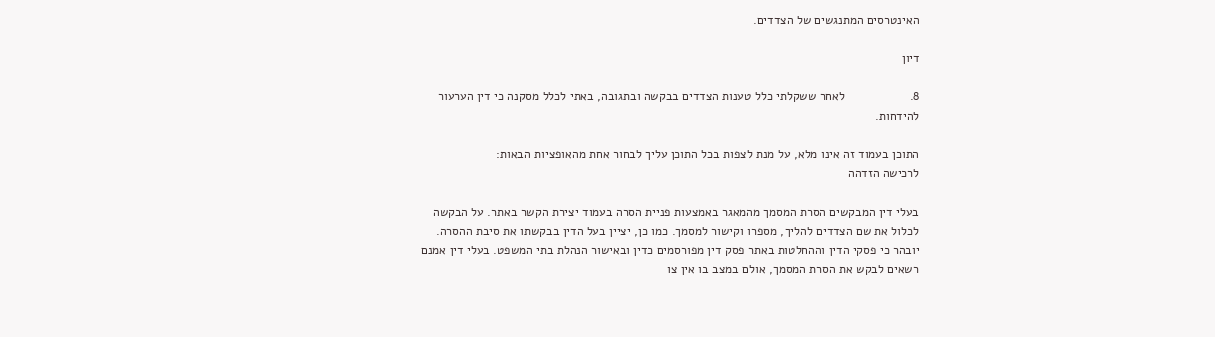האינטרסים המתנגשים של הצדדים.

דיון

8.                   לאחר ששקלתי כלל טענות הצדדים בבקשה ובתגובה, באתי לכלל מסקנה כי דין הערעור להידחות.

התוכן בעמוד זה אינו מלא, על מנת לצפות בכל התוכן עליך לבחור אחת מהאופציות הבאות:
לרכישה הזדהה

בעלי דין המבקשים הסרת המסמך מהמאגר באמצעות פניית הסרה בעמוד יצירת הקשר באתר. על הבקשה לכלול את שם הצדדים להליך, מספרו וקישור למסמך. כמו כן, יציין בעל הדין בבקשתו את סיבת ההסרה. יובהר כי פסקי הדין וההחלטות באתר פסק דין מפורסמים כדין ובאישור הנהלת בתי המשפט. בעלי דין אמנם רשאים לבקש את הסרת המסמך, אולם במצב בו אין צו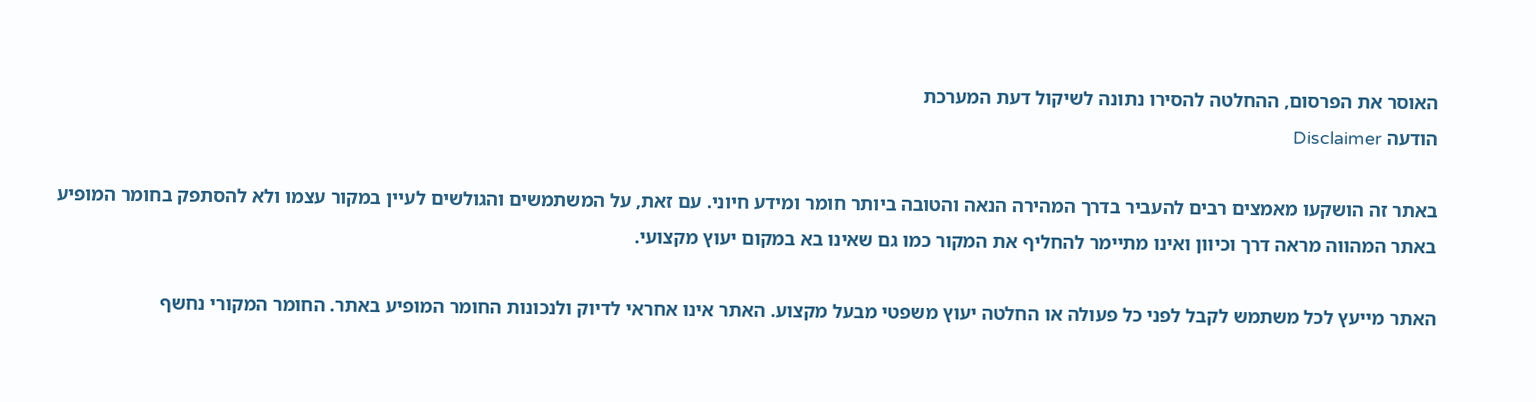האוסר את הפרסום, ההחלטה להסירו נתונה לשיקול דעת המערכת
הודעה Disclaimer

באתר זה הושקעו מאמצים רבים להעביר בדרך המהירה הנאה והטובה ביותר חומר ומידע חיוני. עם זאת, על המשתמשים והגולשים לעיין במקור עצמו ולא להסתפק בחומר המופיע באתר המהווה מראה דרך וכיוון ואינו מתיימר להחליף את המקור כמו גם שאינו בא במקום יעוץ מקצועי.

האתר מייעץ לכל משתמש לקבל לפני כל פעולה או החלטה יעוץ משפטי מבעל מקצוע. האתר אינו אחראי לדיוק ולנכונות החומר המופיע באתר. החומר המקורי נחשף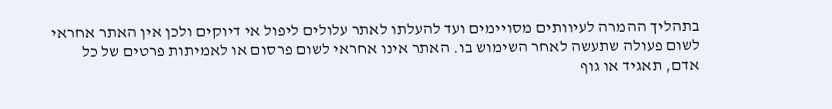בתהליך ההמרה לעיוותים מסויימים ועד להעלתו לאתר עלולים ליפול אי דיוקים ולכן אין האתר אחראי לשום פעולה שתעשה לאחר השימוש בו. האתר אינו אחראי לשום פרסום או לאמיתות פרטים של כל אדם, תאגיד או גוף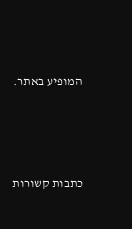המופיע באתר.




כתבות קשורות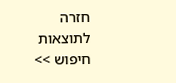חזרה לתוצאות חיפוש >>